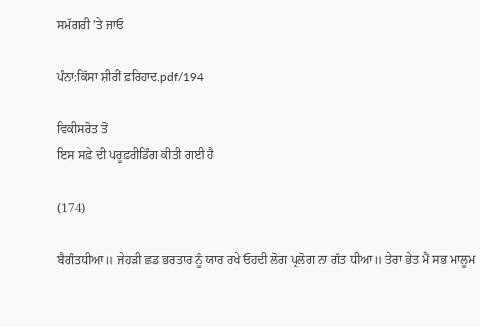ਸਮੱਗਰੀ 'ਤੇ ਜਾਓ

ਪੰਨਾ:ਕਿੱਸਾ ਸ਼ੀਰੀਂ ਫ਼ਰਿਹਾਦ.pdf/194

ਵਿਕੀਸਰੋਤ ਤੋਂ
ਇਸ ਸਫ਼ੇ ਦੀ ਪਰੂਫ਼ਰੀਡਿੰਗ ਕੀਤੀ ਗਈ ਹੈ

(174)

ਬੈਗੰਤਧੀਆ॥ ਜੇਹੜੀ ਛਡ ਭਰਤਾਰ ਨੂੰ ਯਾਰ ਰਖੇ ਓਹਦੀ ਲੋਗ ਪ੍ਰਲੋਗ ਨਾ ਗੱਤ ਧੀਆ॥ ਤੇਰਾ ਭੇਤ ਮੈਂ ਸਭ ਮਾਲੂਮ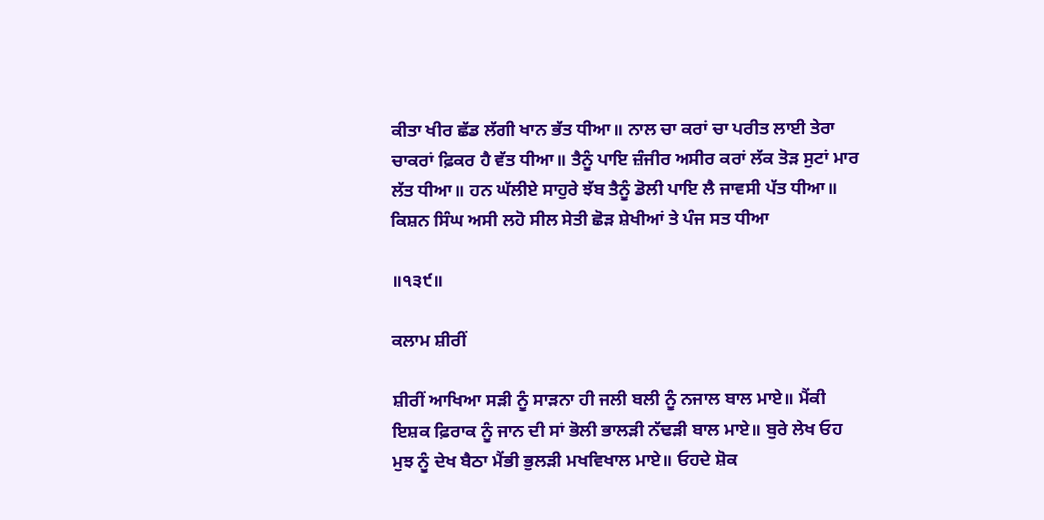ਕੀਤਾ ਖੀਰ ਛੱਡ ਲੱਗੀ ਖਾਨ ਭੱਤ ਧੀਆ॥ ਨਾਲ ਚਾ ਕਰਾਂ ਚਾ ਪਰੀਤ ਲਾਈ ਤੇਰਾ ਚਾਕਰਾਂ ਫ਼ਿਕਰ ਹੈ ਵੱਤ ਧੀਆ॥ ਤੈਨੂੰ ਪਾਇ ਜ਼ੰਜੀਰ ਅਸੀਰ ਕਰਾਂ ਲੱਕ ਤੋੜ ਸੁਟਾਂ ਮਾਰ ਲੱਤ ਧੀਆ॥ ਹਨ ਘੱਲੀਏ ਸਾਹੁਰੇ ਝੱਬ ਤੈਨੂੰ ਡੋਲੀ ਪਾਇ ਲੈ ਜਾਵਸੀ ਪੱਤ ਧੀਆ॥ ਕਿਸ਼ਨ ਸਿੰਘ ਅਸੀ ਲਹੋ ਸੀਲ ਸੇਤੀ ਛੋੜ ਸ਼ੇਖੀਆਂ ਤੇ ਪੰਜ ਸਤ ਧੀਆ

॥੧੩੯॥

ਕਲਾਮ ਸ਼ੀਰੀਂ

ਸ਼ੀਰੀਂ ਆਖਿਆ ਸੜੀ ਨੂੰ ਸਾੜਨਾ ਹੀ ਜਲੀ ਬਲੀ ਨੂੰ ਨਜਾਲ ਬਾਲ ਮਾਏ॥ ਮੈਂਕੀ ਇਸ਼ਕ ਫ਼ਿਰਾਕ ਨੂੰ ਜਾਨ ਦੀ ਸਾਂ ਭੋਲੀ ਭਾਲੜੀ ਨੱਢੜੀ ਬਾਲ ਮਾਏ॥ ਬੁਰੇ ਲੇਖ ਓਹ ਮੁਝ ਨੂੰ ਦੇਖ ਬੈਠਾ ਮੈਂਭੀ ਭੁਲੜੀ ਮਖਵਿਖਾਲ ਮਾਏ॥ ਓਹਦੇ ਸ਼ੋਕ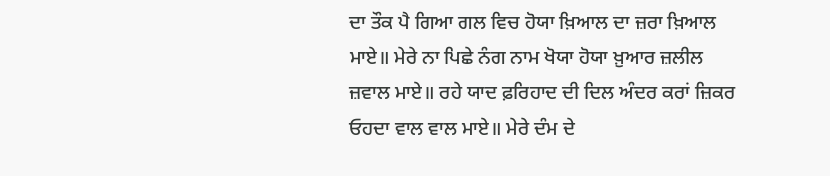ਦਾ ਤੌਕ ਪੈ ਗਿਆ ਗਲ ਵਿਚ ਹੋਯਾ ਖ਼ਿਆਲ ਦਾ ਜ਼ਰਾ ਖ਼ਿਆਲ ਮਾਏ॥ ਮੇਰੇ ਨਾ ਪਿਛੇ ਨੰਗ ਨਾਮ ਖੋਯਾ ਹੋਯਾ ਖ਼ੁਆਰ ਜ਼ਲੀਲ ਜ਼ਵਾਲ ਮਾਏ॥ ਰਹੇ ਯਾਦ ਫ਼ਰਿਹਾਦ ਦੀ ਦਿਲ ਅੰਦਰ ਕਰਾਂ ਜ਼ਿਕਰ ਓਹਦਾ ਵਾਲ ਵਾਲ ਮਾਏ॥ ਮੇਰੇ ਦੰਮ ਦੇ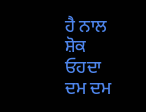ਹੈ ਨਾਲ ਸ਼ੋਕ ਓਹਦਾ ਦਮ ਦਮ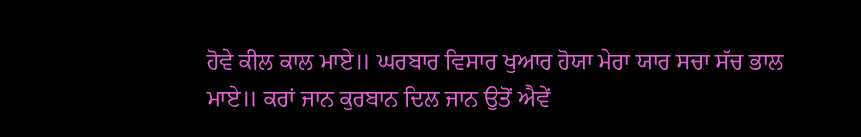ਹੋਵੇ ਕੀਲ ਕਾਲ ਮਾਏ॥ ਘਰਬਾਰ ਵਿਸਾਰ ਖੁਆਰ ਹੋਯਾ ਮੇਰਾ ਯਾਰ ਸਚਾ ਸੱਚ ਭਾਲ ਮਾਏ॥ ਕਰਾਂ ਜਾਨ ਕੁਰਬਾਨ ਦਿਲ ਜਾਨ ਉਤੋਂ ਐਵੇਂ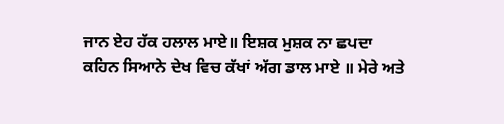ਜਾਨ ਏਹ ਹੱਕ ਹਲਾਲ ਮਾਏ॥ ਇਸ਼ਕ ਮੁਸ਼ਕ ਨਾ ਛਪਦਾ ਕਹਿਨ ਸਿਆਨੇ ਦੇਖ ਵਿਚ ਕੱਖਾਂ ਅੱਗ ਡਾਲ ਮਾਏ ॥ ਮੇਰੇ ਅਤੇ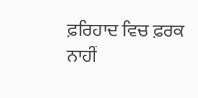ਫ਼ਰਿਹਾਦ ਵਿਚ ਫ਼ਰਕ ਨਾਹੀਂ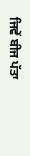ਜਿਵੇਂ ਬੀਜ ਪੱਤਾ